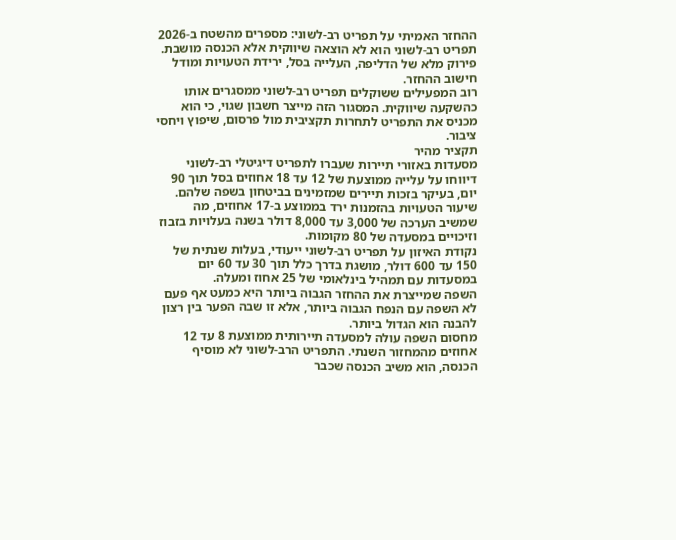ההחזר האמיתי על תפריט רב-לשוני: מספרים מהשטח ב-2026
תפריט רב-לשוני הוא לא הוצאה שיווקית אלא הכנסה מושבת. פירוק מלא של הדליפה, העלייה בסל, ירידת הטעויות ומודל חישוב ההחזר.
רוב המפעילים ששוקלים תפריט רב-לשוני ממסגרים אותו כהשקעה שיווקית. המסגור הזה מייצר חשבון שגוי, כי הוא מכניס את התפריט לתחרות תקציבית מול פרסום, שיפוץ ויחסי ציבור.
תקציר מהיר
מסעדות באזורי תיירות שעברו לתפריט דיגיטלי רב-לשוני דיווחו על עלייה ממוצעת של 12 עד 18 אחוזים בסל תוך 90 יום, בעיקר בזכות תיירים שמזמינים בביטחון בשפה שלהם.
שיעור הטעויות בהזמנות ירד בממוצע ב-17 אחוזים, מה שמשיב הערכה של 3,000 עד 8,000 דולר בשנה בעלויות בזבוז וזיכויים במסעדה של 80 מקומות.
נקודת האיזון על תפריט רב-לשוני ייעודי, בעלות שנתית של 150 עד 600 דולר, מושגת בדרך כלל תוך 30 עד 60 יום במסעדות עם תמהיל בינלאומי של 25 אחוז ומעלה.
השפה שמייצרת את ההחזר הגבוה ביותר היא כמעט אף פעם לא השפה עם הנפח הגבוה ביותר, אלא זו שבה הפער בין רצון להבנה הוא הגדול ביותר.
מחסום השפה עולה למסעדה תיירותית ממוצעת 8 עד 12 אחוזים מהמחזור השנתי. התפריט הרב-לשוני לא מוסיף הכנסה, הוא משיב הכנסה שכבר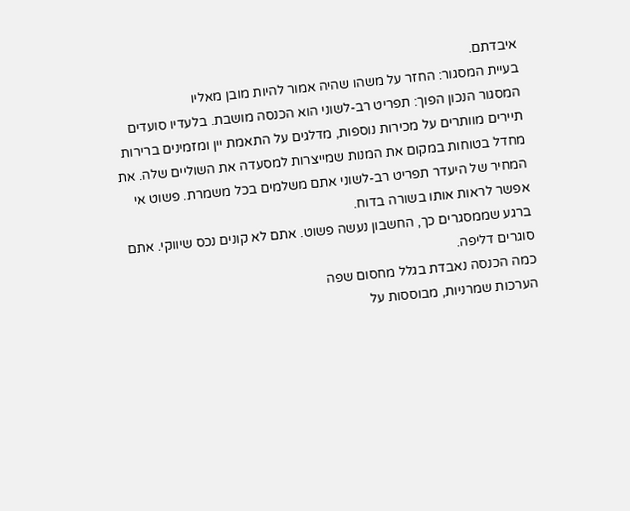איבדתם.
בעיית המסגור: החזר על משהו שהיה אמור להיות מובן מאליו
המסגור הנכון הפוך: תפריט רב-לשוני הוא הכנסה מושבת. בלעדיו סועדים תיירים מוותרים על מכירות נוספות, מדלגים על התאמת יין ומזמינים ברירות מחדל בטוחות במקום את המנות שמייצרות למסעדה את השוליים שלה. את המחיר של היעדר תפריט רב-לשוני אתם משלמים בכל משמרת. פשוט אי אפשר לראות אותו בשורה בדוח.
ברגע שממסגרים כך, החשבון נעשה פשוט. אתם לא קונים נכס שיווקי. אתם סוגרים דליפה.
כמה הכנסה נאבדת בגלל מחסום שפה
הערכות שמרניות, מבוססות על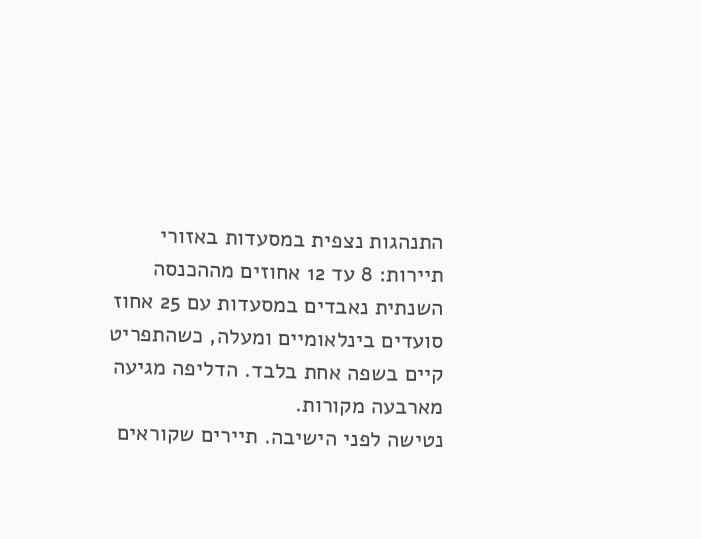התנהגות נצפית במסעדות באזורי תיירות: 8 עד 12 אחוזים מההכנסה השנתית נאבדים במסעדות עם 25 אחוז סועדים בינלאומיים ומעלה, כשהתפריט קיים בשפה אחת בלבד. הדליפה מגיעה מארבעה מקורות.
נטישה לפני הישיבה. תיירים שקוראים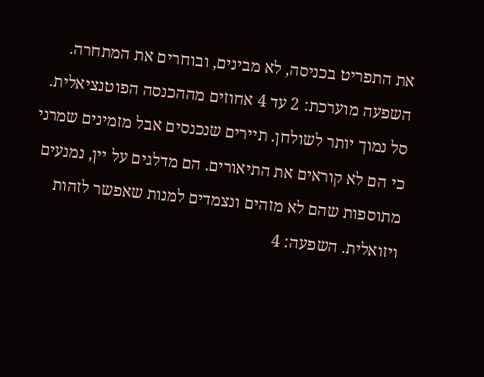את התפריט בכניסה, לא מבינים, ובוחרים את המתחרה. השפעה מוערכת: 2 עד 4 אחוזים מההכנסה הפוטנציאלית.
סל נמוך יותר לשולחן. תיירים שנכנסים אבל מזמינים שמרני כי הם לא קוראים את התיאורים. הם מדלגים על יין, נמנעים מתוספות שהם לא מזהים ונצמדים למנות שאפשר לזהות ויזואלית. השפעה: 4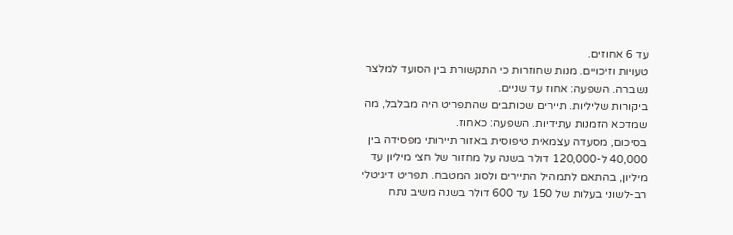עד 6 אחוזים.
טעויות וזיכויים. מנות שחוזרות כי התקשורת בין הסועד למלצר נשברה. השפעה: אחוז עד שניים.
ביקורות שליליות. תיירים שכותבים שהתפריט היה מבלבל, מה שמדכא הזמנות עתידיות. השפעה: כאחוז.
בסיכום, מסעדה עצמאית טיפוסית באזור תיירותי מפסידה בין 40,000 ל-120,000 דולר בשנה על מחזור של חצי מיליון עד מיליון, בהתאם לתמהיל התיירים ולסוג המטבח. תפריט דיגיטלי רב-לשוני בעלות של 150 עד 600 דולר בשנה משיב נתח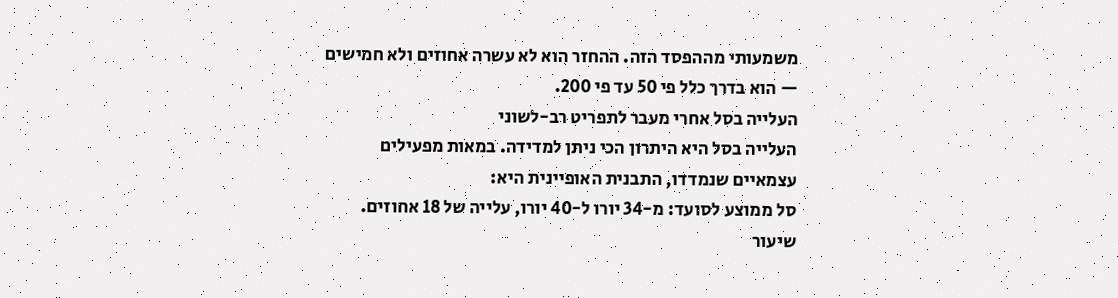משמעותי מההפסד הזה. ההחזר הוא לא עשרה אחוזים ולא חמישים — הוא בדרך כלל פי 50 עד פי 200.
העלייה בסל אחרי מעבר לתפריט רב-לשוני
העלייה בסל היא היתרון הכי ניתן למדידה. במאות מפעילים עצמאיים שנמדדו, התבנית האופיינית היא:
סל ממוצע לסועד: מ-34 יורו ל-40 יורו, עלייה של 18 אחוזים.
שיעור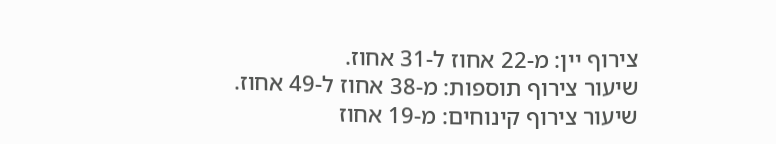צירוף יין: מ-22 אחוז ל-31 אחוז.
שיעור צירוף תוספות: מ-38 אחוז ל-49 אחוז.
שיעור צירוף קינוחים: מ-19 אחוז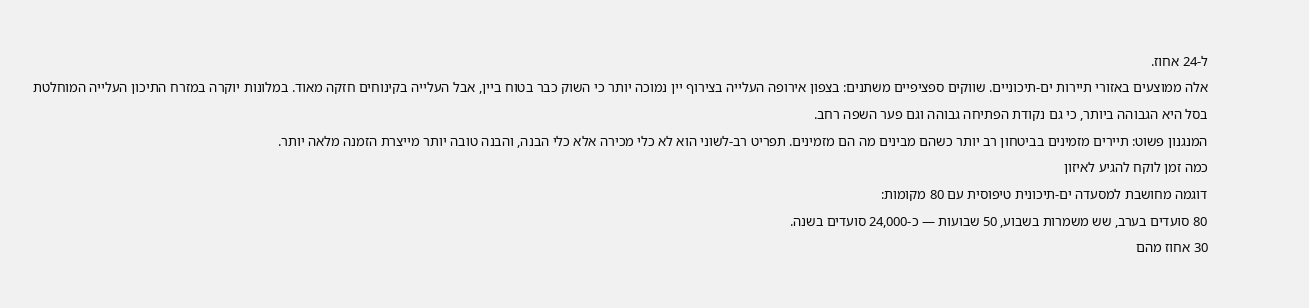ל-24 אחוז.
אלה ממוצעים באזורי תיירות ים-תיכוניים. שווקים ספציפיים משתנים: בצפון אירופה העלייה בצירוף יין נמוכה יותר כי השוק כבר בטוח ביין, אבל העלייה בקינוחים חזקה מאוד. במלונות יוקרה במזרח התיכון העלייה המוחלטת בסל היא הגבוהה ביותר, כי גם נקודת הפתיחה גבוהה וגם פער השפה רחב.
המנגנון פשוט: תיירים מזמינים בביטחון רב יותר כשהם מבינים מה הם מזמינים. תפריט רב-לשוני הוא לא כלי מכירה אלא כלי הבנה, והבנה טובה יותר מייצרת הזמנה מלאה יותר.
כמה זמן לוקח להגיע לאיזון
דוגמה מחושבת למסעדה ים-תיכונית טיפוסית עם 80 מקומות:
80 סועדים בערב, שש משמרות בשבוע, 50 שבועות — כ-24,000 סועדים בשנה.
30 אחוז מהם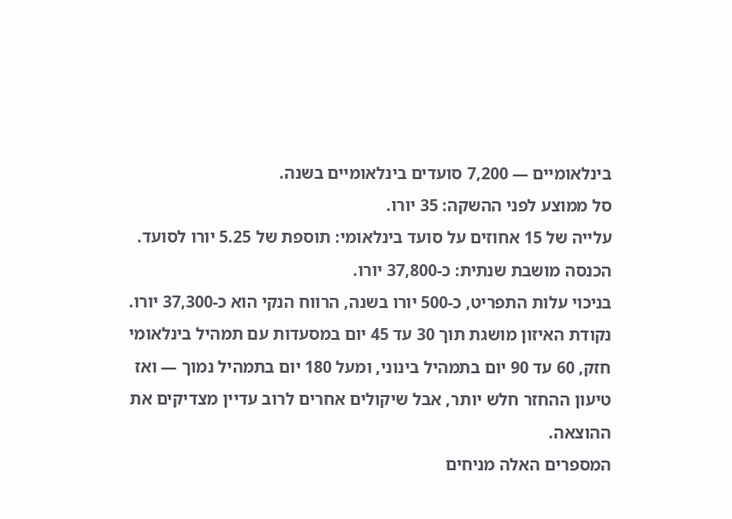בינלאומיים — 7,200 סועדים בינלאומיים בשנה.
סל ממוצע לפני ההשקה: 35 יורו.
עלייה של 15 אחוזים על סועד בינלאומי: תוספת של 5.25 יורו לסועד.
הכנסה מושבת שנתית: כ-37,800 יורו.
בניכוי עלות התפריט, כ-500 יורו בשנה, הרווח הנקי הוא כ-37,300 יורו. נקודת האיזון מושגת תוך 30 עד 45 יום במסעדות עם תמהיל בינלאומי חזק, 60 עד 90 יום בתמהיל בינוני, ומעל 180 יום בתמהיל נמוך — ואז טיעון ההחזר חלש יותר, אבל שיקולים אחרים לרוב עדיין מצדיקים את ההוצאה.
המספרים האלה מניחים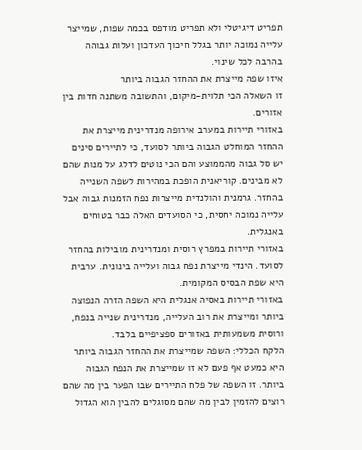תפריט דיגיטלי ולא תפריט מודפס בכמה שפות, שמייצר עלייה נמוכה יותר בגלל חיכוך העדכון ועלות גבוהה בהרבה לכל שינוי.
איזו שפה מייצרת את ההחזר הגבוה ביותר
זו השאלה הכי תלוית-מיקום, והתשובה משתנה חדות בין אזורים.
באזורי תיירות במערב אירופה מנדרינית מייצרת את ההחזר המוחלט הגבוה ביותר לסועד, כי לתיירים סינים יש סל גבוה מהממוצע והם הכי נוטים לדלג על מנות שהם לא מבינים. קוריאנית הופכת במהירות לשפה השנייה בהחזר. גרמנית והולנדית מייצרות נפח הזמנות גבוה אבל עלייה נמוכה יחסית, כי הסועדים האלה כבר בטוחים באנגלית.
באזורי תיירות במפרץ רוסית ומנדרינית מובילות בהחזר לסועד. הינדי מייצרת נפח גבוה ועלייה בינונית. ערבית היא שפת הבסיס המקומית.
באזורי תיירות באסיה אנגלית היא השפה הזרה הנפוצה ביותר ומייצרת את רוב העלייה, מנדרינית שנייה בנפח, ורוסית משמעותית באזורים ספציפיים בלבד.
הלקח הכללי: השפה שמייצרת את ההחזר הגבוה ביותר היא כמעט אף פעם לא זו שמייצרת את הנפח הגבוה ביותר. זו השפה של פלח התיירים שבו הפער בין מה שהם רוצים להזמין לבין מה שהם מסוגלים להבין הוא הגדול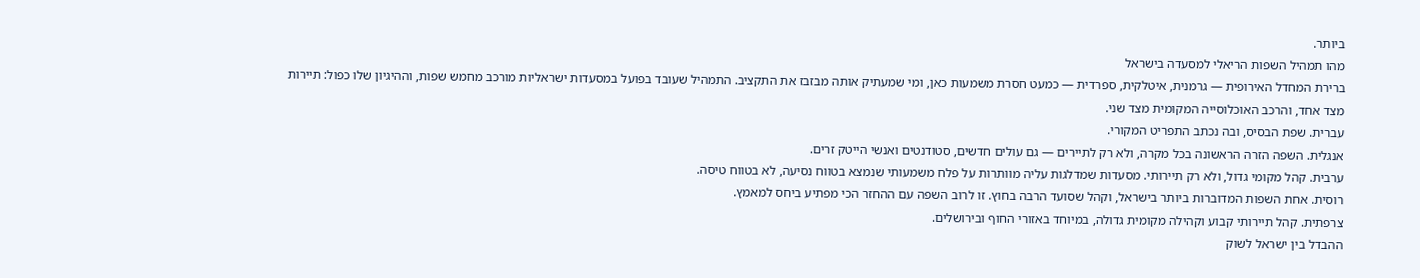ביותר.
מהו תמהיל השפות הריאלי למסעדה בישראל
ברירת המחדל האירופית — גרמנית, איטלקית, ספרדית — כמעט חסרת משמעות כאן, ומי שמעתיק אותה מבזבז את התקציב. התמהיל שעובד בפועל במסעדות ישראליות מורכב מחמש שפות, וההיגיון שלו כפול: תיירות מצד אחד, והרכב האוכלוסייה המקומית מצד שני.
עברית. שפת הבסיס, ובה נכתב התפריט המקורי.
אנגלית. השפה הזרה הראשונה בכל מקרה, ולא רק לתיירים — גם עולים חדשים, סטודנטים ואנשי הייטק זרים.
ערבית. קהל מקומי גדול, ולא רק תיירותי. מסעדות שמדלגות עליה מוותרות על פלח משמעותי שנמצא בטווח נסיעה, לא בטווח טיסה.
רוסית. אחת השפות המדוברות ביותר בישראל, וקהל שסועד הרבה בחוץ. זו לרוב השפה עם ההחזר הכי מפתיע ביחס למאמץ.
צרפתית. קהל תיירותי קבוע וקהילה מקומית גדולה, במיוחד באזורי החוף ובירושלים.
ההבדל בין ישראל לשוק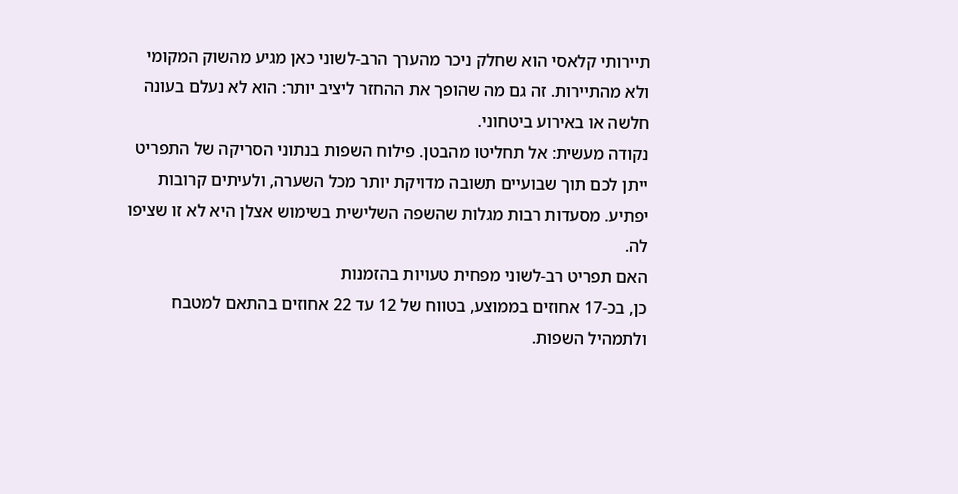תיירותי קלאסי הוא שחלק ניכר מהערך הרב-לשוני כאן מגיע מהשוק המקומי ולא מהתיירות. זה גם מה שהופך את ההחזר ליציב יותר: הוא לא נעלם בעונה חלשה או באירוע ביטחוני.
נקודה מעשית: אל תחליטו מהבטן. פילוח השפות בנתוני הסריקה של התפריט ייתן לכם תוך שבועיים תשובה מדויקת יותר מכל השערה, ולעיתים קרובות יפתיע. מסעדות רבות מגלות שהשפה השלישית בשימוש אצלן היא לא זו שציפו לה.
האם תפריט רב-לשוני מפחית טעויות בהזמנות
כן, בכ-17 אחוזים בממוצע, בטווח של 12 עד 22 אחוזים בהתאם למטבח ולתמהיל השפות.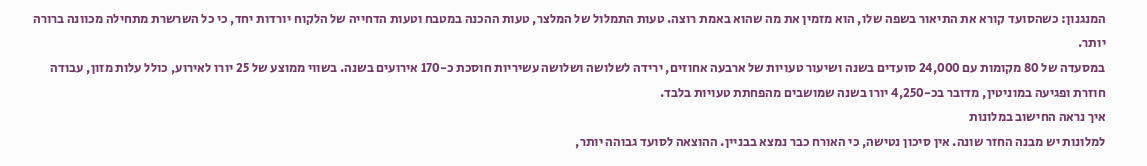המנגנון: כשהסועד קורא את התיאור בשפה שלו, הוא מזמין את מה שהוא באמת רוצה. טעות התמלול של המלצר, טעות ההכנה במטבח וטעות הדחייה של הלקוח יורדות יחד, כי כל השרשרת מתחילה מכוונה ברורה יותר.
במסעדה של 80 מקומות עם 24,000 סועדים בשנה ושיעור טעויות של ארבעה אחוזים, ירידה לשלושה ושלושה עשיריות חוסכת כ-170 אירועים בשנה. בשווי ממוצע של 25 יורו לאירוע, כולל עלות מזון, עבודה חוזרת ופגיעה במוניטין, מדובר בכ-4,250 יורו בשנה שמושבים מהפחתת טעויות בלבד.
איך נראה החישוב במלונות
למלונות יש מבנה החזר שונה. אין סיכון נטישה, כי האורח כבר נמצא בבניין. ההוצאה לסועד גבוהה יותר,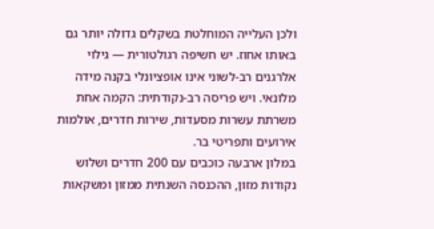ולכן העלייה המוחלטת בשקלים גדולה יותר גם באותו אחוז. יש חשיפה רגולטורית — גילוי אלרגנים רב-לשוני אינו אופציונלי בקנה מידה מלונאי. ויש פריסה רב-נקודתית: הקמה אחת משרתת עשרות מסעדות, שירות חדרים, אולמות אירועים ותפריטי בר.
במלון ארבעה כוכבים עם 200 חדרים ושלוש נקודות מזון, ההכנסה השנתית ממזון ומשקאות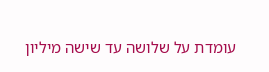עומדת על שלושה עד שישה מיליון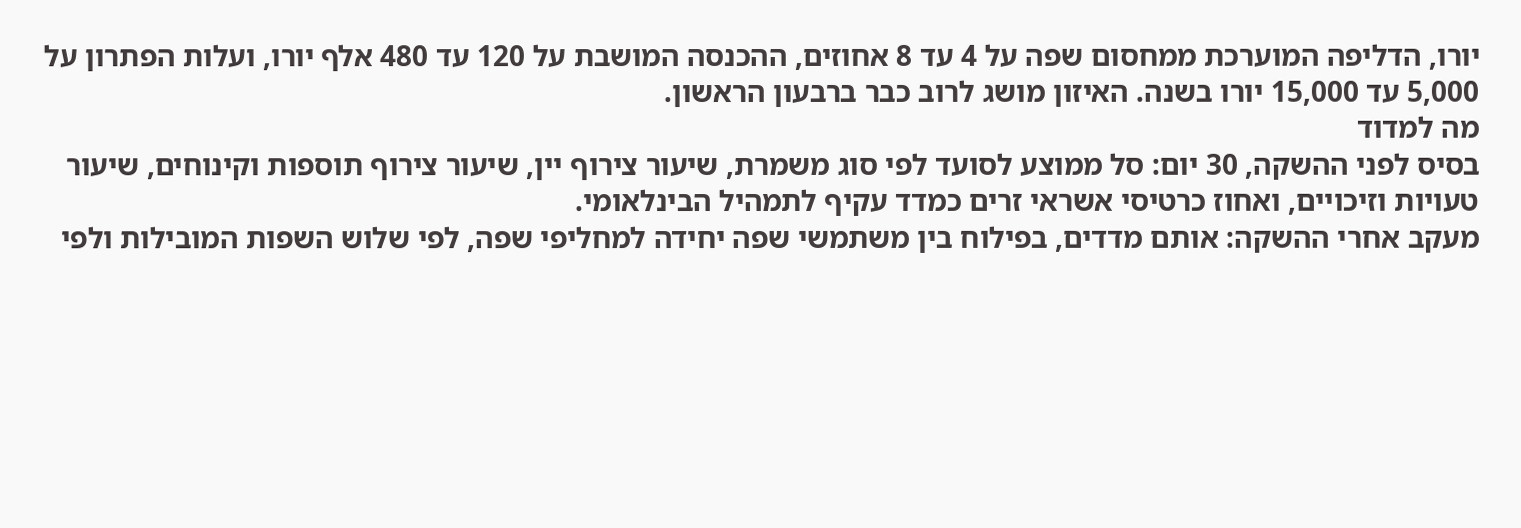יורו, הדליפה המוערכת ממחסום שפה על 4 עד 8 אחוזים, ההכנסה המושבת על 120 עד 480 אלף יורו, ועלות הפתרון על 5,000 עד 15,000 יורו בשנה. האיזון מושג לרוב כבר ברבעון הראשון.
מה למדוד
בסיס לפני ההשקה, 30 יום: סל ממוצע לסועד לפי סוג משמרת, שיעור צירוף יין, שיעור צירוף תוספות וקינוחים, שיעור טעויות וזיכויים, ואחוז כרטיסי אשראי זרים כמדד עקיף לתמהיל הבינלאומי.
מעקב אחרי ההשקה: אותם מדדים, בפילוח בין משתמשי שפה יחידה למחליפי שפה, לפי שלוש השפות המובילות ולפי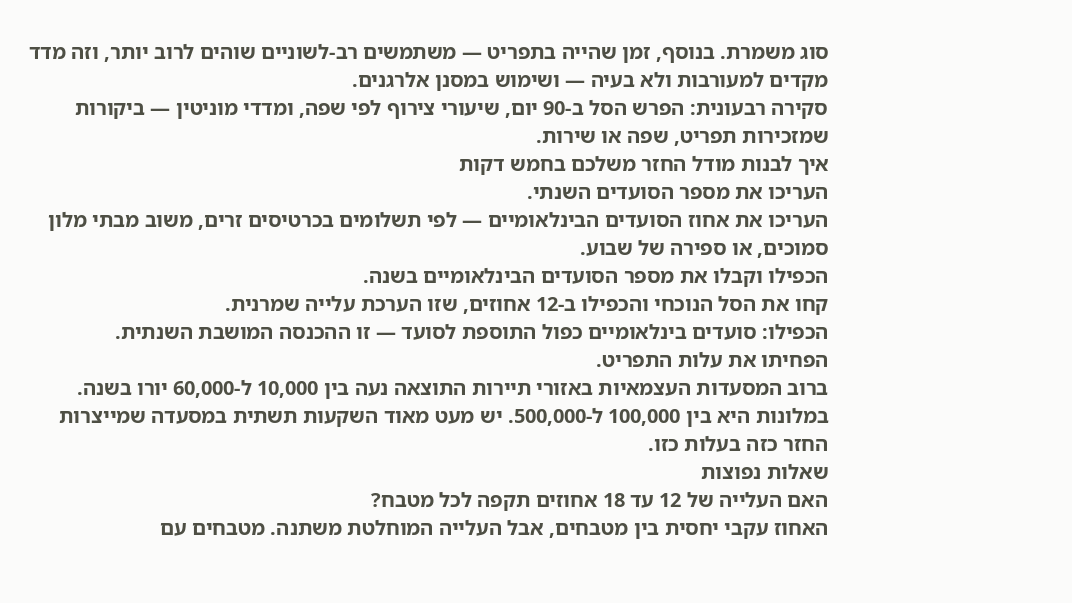סוג משמרת. בנוסף, זמן שהייה בתפריט — משתמשים רב-לשוניים שוהים לרוב יותר, וזה מדד מקדים למעורבות ולא בעיה — ושימוש במסנן אלרגנים.
סקירה רבעונית: הפרש הסל ב-90 יום, שיעורי צירוף לפי שפה, ומדדי מוניטין — ביקורות שמזכירות תפריט, שפה או שירות.
איך לבנות מודל החזר משלכם בחמש דקות
העריכו את מספר הסועדים השנתי.
העריכו את אחוז הסועדים הבינלאומיים — לפי תשלומים בכרטיסים זרים, משוב מבתי מלון סמוכים, או ספירה של שבוע.
הכפילו וקבלו את מספר הסועדים הבינלאומיים בשנה.
קחו את הסל הנוכחי והכפילו ב-12 אחוזים, שזו הערכת עלייה שמרנית.
הכפילו: סועדים בינלאומיים כפול התוספת לסועד — זו ההכנסה המושבת השנתית.
הפחיתו את עלות התפריט.
ברוב המסעדות העצמאיות באזורי תיירות התוצאה נעה בין 10,000 ל-60,000 יורו בשנה. במלונות היא בין 100,000 ל-500,000. יש מעט מאוד השקעות תשתית במסעדה שמייצרות החזר כזה בעלות כזו.
שאלות נפוצות
האם העלייה של 12 עד 18 אחוזים תקפה לכל מטבח?
האחוז עקבי יחסית בין מטבחים, אבל העלייה המוחלטת משתנה. מטבחים עם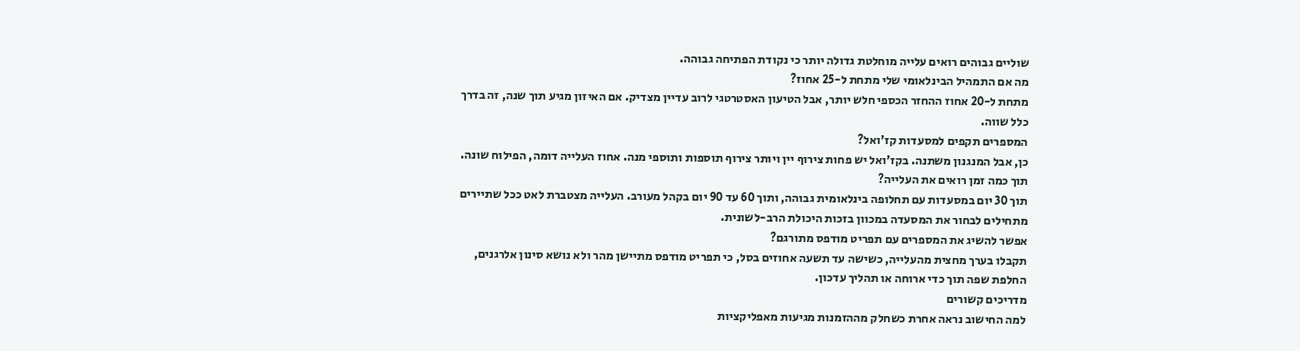שוליים גבוהים רואים עלייה מוחלטת גדולה יותר כי נקודת הפתיחה גבוהה.
מה אם התמהיל הבינלאומי שלי מתחת ל-25 אחוז?
מתחת ל-20 אחוז ההחזר הכספי חלש יותר, אבל הטיעון האסטרטגי לרוב עדיין מצדיק. אם האיזון מגיע תוך שנה, זה בדרך כלל שווה.
המספרים תקפים למסעדות קז'ואל?
כן, אבל המנגנון משתנה. בקז'ואל יש פחות צירוף יין ויותר צירוף תוספות ותוספי מנה. אחוז העלייה דומה, הפילוח שונה.
תוך כמה זמן רואים את העלייה?
תוך 30 יום במסעדות עם תחלופה בינלאומית גבוהה, ותוך 60 עד 90 יום בקהל מעורב. העלייה מצטברת לאט ככל שתיירים מתחילים לבחור את המסעדה במכוון בזכות היכולת הרב-לשונית.
אפשר להשיג את המספרים עם תפריט מודפס מתורגם?
תקבלו בערך מחצית מהעלייה, כשישה עד תשעה אחוזים בסל, כי תפריט מודפס מתיישן מהר ולא נושא סינון אלרגנים, החלפת שפה תוך כדי ארוחה או תהליך עדכון.
מדריכים קשורים
למה החישוב נראה אחרת כשחלק מההזמנות מגיעות מאפליקציות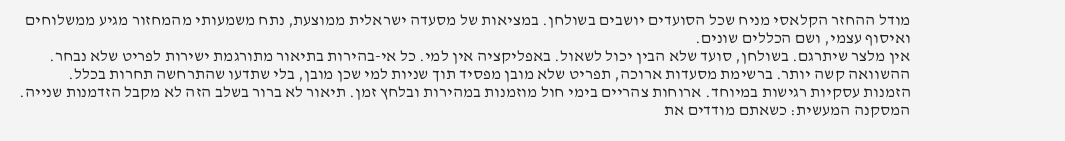מודל ההחזר הקלאסי מניח שכל הסועדים יושבים בשולחן. במציאות של מסעדה ישראלית ממוצעת, נתח משמעותי מהמחזור מגיע ממשלוחים ואיסוף עצמי, ושם הכללים שונים.
אין מלצר שיתרגם. בשולחן, סועד שלא הבין יכול לשאול. באפליקציה אין למי. כל אי-בהירות בתיאור מתורגמת ישירות לפריט שלא נבחר.
ההשוואה קשה יותר. ברשימת מסעדות ארוכה, תפריט שלא מובן מפסיד תוך שניות למי שכן מובן, בלי שתדעו שהתרחשה תחרות בכלל.
הזמנות עסקיות רגישות במיוחד. ארוחות צהריים בימי חול מוזמנות במהירות ובלחץ זמן. תיאור לא ברור בשלב הזה לא מקבל הזדמנות שנייה.
המסקנה המעשית: כשאתם מודדים את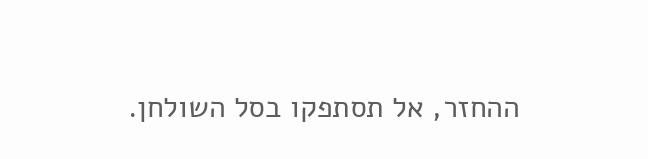ההחזר, אל תסתפקו בסל השולחן.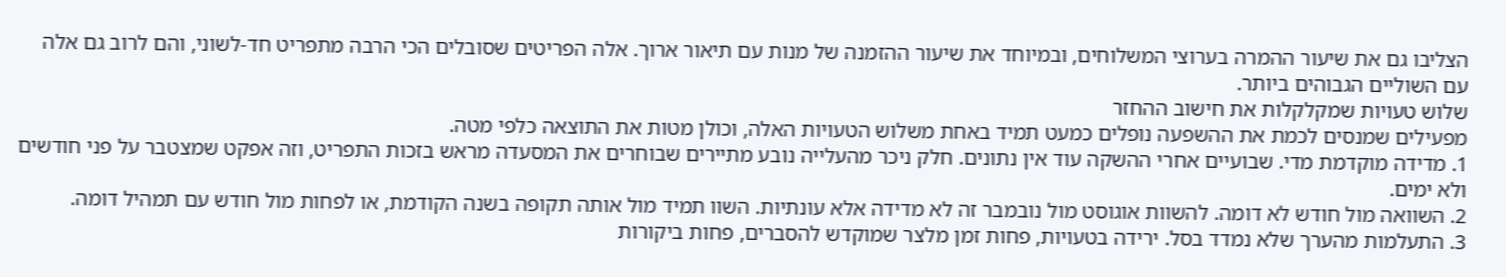הצליבו גם את שיעור ההמרה בערוצי המשלוחים, ובמיוחד את שיעור ההזמנה של מנות עם תיאור ארוך. אלה הפריטים שסובלים הכי הרבה מתפריט חד-לשוני, והם לרוב גם אלה עם השוליים הגבוהים ביותר.
שלוש טעויות שמקלקלות את חישוב ההחזר
מפעילים שמנסים לכמת את ההשפעה נופלים כמעט תמיד באחת משלוש הטעויות האלה, וכולן מטות את התוצאה כלפי מטה.
1. מדידה מוקדמת מדי. שבועיים אחרי ההשקה עוד אין נתונים. חלק ניכר מהעלייה נובע מתיירים שבוחרים את המסעדה מראש בזכות התפריט, וזה אפקט שמצטבר על פני חודשים ולא ימים.
2. השוואה מול חודש לא דומה. להשוות אוגוסט מול נובמבר זה לא מדידה אלא עונתיות. השוו תמיד מול אותה תקופה בשנה הקודמת, או לפחות מול חודש עם תמהיל דומה.
3. התעלמות מהערך שלא נמדד בסל. ירידה בטעויות, פחות זמן מלצר שמוקדש להסברים, פחות ביקורות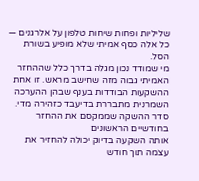שליליות ופחות שיחות טלפון על אלרגנים — כל אלה כסף אמיתי שלא מופיע בשורת הסל.
מי שמודד נכון מגלה בדרך כלל שההחזר האמיתי גבוה מזה שחישב מראש. זו אחת ההשקעות הבודדות בענף שבהן ההערכה השמרנית מתבררת בדיעבד כזהירה מדי.
סדר ההשקה שממקסם את ההחזר בחודשיים הראשונים
אותה השקעה בדיוק יכולה להחזיר את עצמה תוך חודש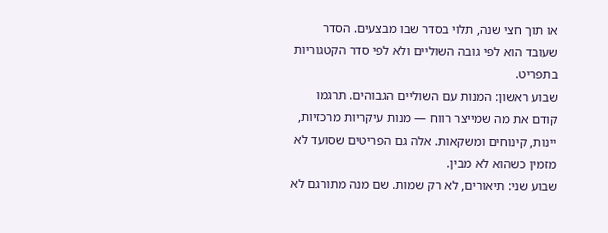או תוך חצי שנה, תלוי בסדר שבו מבצעים. הסדר שעובד הוא לפי גובה השוליים ולא לפי סדר הקטגוריות בתפריט.
שבוע ראשון: המנות עם השוליים הגבוהים. תרגמו קודם את מה שמייצר רווח — מנות עיקריות מרכזיות, יינות, קינוחים ומשקאות. אלה גם הפריטים שסועד לא מזמין כשהוא לא מבין.
שבוע שני: תיאורים, לא רק שמות. שם מנה מתורגם לא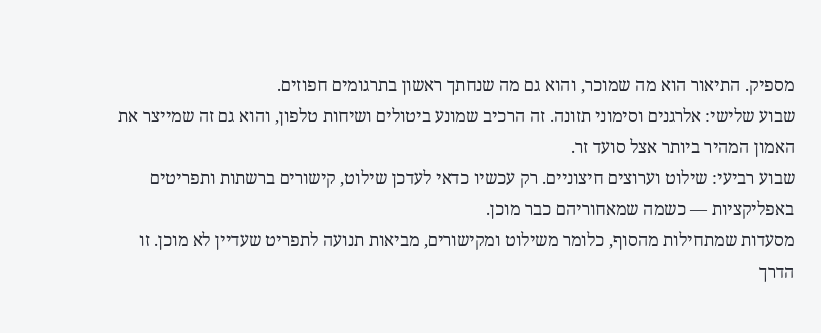מספיק. התיאור הוא מה שמוכר, והוא גם מה שנחתך ראשון בתרגומים חפוזים.
שבוע שלישי: אלרגנים וסימוני תזונה. זה הרכיב שמונע ביטולים ושיחות טלפון, והוא גם זה שמייצר את האמון המהיר ביותר אצל סועד זר.
שבוע רביעי: שילוט וערוצים חיצוניים. רק עכשיו כדאי לעדכן שילוט, קישורים ברשתות ותפריטים באפליקציות — כשמה שמאחוריהם כבר מוכן.
מסעדות שמתחילות מהסוף, כלומר משילוט ומקישורים, מביאות תנועה לתפריט שעדיין לא מוכן. זו הדרך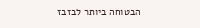הבטוחה ביותר לבזבז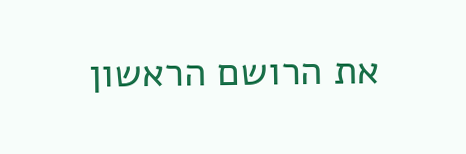את הרושם הראשון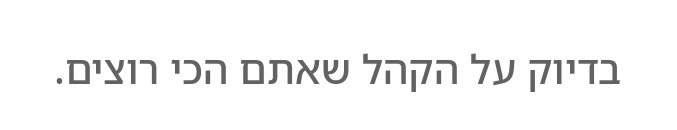בדיוק על הקהל שאתם הכי רוצים.